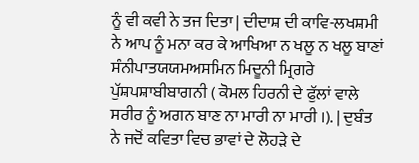ਨੂੰ ਵੀ ਕਵੀ ਨੇ ਤਜ ਦਿਤਾ | ਦੀਦਾਸ਼ ਦੀ ਕਾਵਿ-ਲਖਸ਼ਮੀ ਨੇ ਆਪ ਨੂੰ ਮਨਾ ਕਰ ਕੇ ਆਖਿਆ ਨ ਖਲੂ ਨ ਖਲੂ ਬਾਣਾਂ ਸੰਨੀਪਾਤਯਯਮਅਸਮਿਨ ਮਿਦੂਨੀ ਮ੍ਰਿਗਰੇ ਪੁੱਸ਼ਪਸ਼ਾਬੀਬਾਗਨੀ ( ਕੋਮਲ ਹਿਰਨੀ ਦੇ ਫੁੱਲਾਂ ਵਾਲੇ ਸਰੀਰ ਨੂੰ ਅਗਨ ਬਾਣ ਨਾ ਮਾਰੀ ਨਾ ਮਾਰੀ ।). | ਦੁਬੰਤ ਨੇ ਜਦੋਂ ਕਵਿਤਾ ਵਿਚ ਭਾਵਾਂ ਦੇ ਲੋਹੜੇ ਦੇ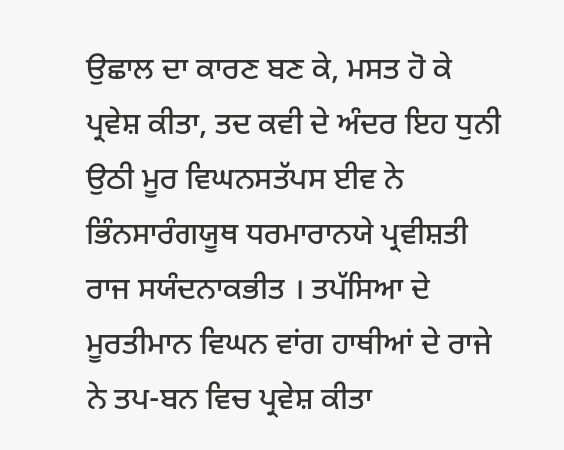ਉਛਾਲ ਦਾ ਕਾਰਣ ਬਣ ਕੇ, ਮਸਤ ਹੋ ਕੇ ਪ੍ਰਵੇਸ਼ ਕੀਤਾ, ਤਦ ਕਵੀ ਦੇ ਅੰਦਰ ਇਹ ਧੁਨੀ ਉਠੀ ਮੂਰ ਵਿਘਨਸਤੱਪਸ ਈਵ ਨੇ ਭਿੰਨਸਾਰੰਗਯੂਥ ਧਰਮਾਰਾਨਯੇ ਪ੍ਰਵੀਸ਼ਤੀ ਰਾਜ ਸਯੰਦਨਾਕਭੀਤ । ਤਪੱਸਿਆ ਦੇ ਮੂਰਤੀਮਾਨ ਵਿਘਨ ਵਾਂਗ ਹਾਥੀਆਂ ਦੇ ਰਾਜੇ ਨੇ ਤਪ-ਬਨ ਵਿਚ ਪ੍ਰਵੇਸ਼ ਕੀਤਾ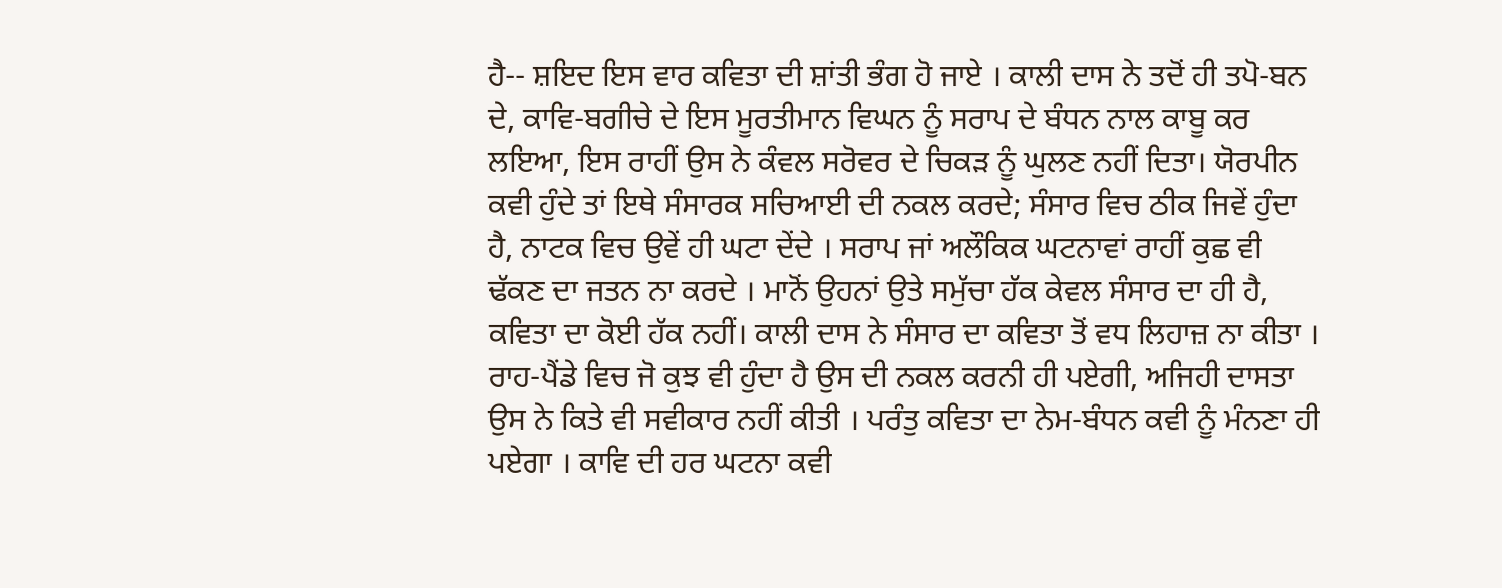ਹੈ-- ਸ਼ਇਦ ਇਸ ਵਾਰ ਕਵਿਤਾ ਦੀ ਸ਼ਾਂਤੀ ਭੰਗ ਹੋ ਜਾਏ । ਕਾਲੀ ਦਾਸ ਨੇ ਤਦੋਂ ਹੀ ਤਪੋ-ਬਨ ਦੇ, ਕਾਵਿ-ਬਗੀਚੇ ਦੇ ਇਸ ਮੂਰਤੀਮਾਨ ਵਿਘਨ ਨੂੰ ਸਰਾਪ ਦੇ ਬੰਧਨ ਨਾਲ ਕਾਬੂ ਕਰ ਲਇਆ, ਇਸ ਰਾਹੀਂ ਉਸ ਨੇ ਕੰਵਲ ਸਰੋਵਰ ਦੇ ਚਿਕੜ ਨੂੰ ਘੁਲਣ ਨਹੀਂ ਦਿਤਾ। ਯੋਰਪੀਨ ਕਵੀ ਹੁੰਦੇ ਤਾਂ ਇਥੇ ਸੰਸਾਰਕ ਸਚਿਆਈ ਦੀ ਨਕਲ ਕਰਦੇ; ਸੰਸਾਰ ਵਿਚ ਠੀਕ ਜਿਵੇਂ ਹੁੰਦਾ ਹੈ, ਨਾਟਕ ਵਿਚ ਉਵੇਂ ਹੀ ਘਟਾ ਦੇਂਦੇ । ਸਰਾਪ ਜਾਂ ਅਲੌਕਿਕ ਘਟਨਾਵਾਂ ਰਾਹੀਂ ਕੁਛ ਵੀ ਢੱਕਣ ਦਾ ਜਤਨ ਨਾ ਕਰਦੇ । ਮਾਨੋਂ ਉਹਨਾਂ ਉਤੇ ਸਮੁੱਚਾ ਹੱਕ ਕੇਵਲ ਸੰਸਾਰ ਦਾ ਹੀ ਹੈ, ਕਵਿਤਾ ਦਾ ਕੋਈ ਹੱਕ ਨਹੀਂ। ਕਾਲੀ ਦਾਸ ਨੇ ਸੰਸਾਰ ਦਾ ਕਵਿਤਾ ਤੋਂ ਵਧ ਲਿਹਾਜ਼ ਨਾ ਕੀਤਾ । ਰਾਹ-ਪੈਂਡੇ ਵਿਚ ਜੋ ਕੁਝ ਵੀ ਹੁੰਦਾ ਹੈ ਉਸ ਦੀ ਨਕਲ ਕਰਨੀ ਹੀ ਪਏਗੀ, ਅਜਿਹੀ ਦਾਸਤਾ ਉਸ ਨੇ ਕਿਤੇ ਵੀ ਸਵੀਕਾਰ ਨਹੀਂ ਕੀਤੀ । ਪਰੰਤੁ ਕਵਿਤਾ ਦਾ ਨੇਮ-ਬੰਧਨ ਕਵੀ ਨੂੰ ਮੰਨਣਾ ਹੀ ਪਏਗਾ । ਕਾਵਿ ਦੀ ਹਰ ਘਟਨਾ ਕਵੀ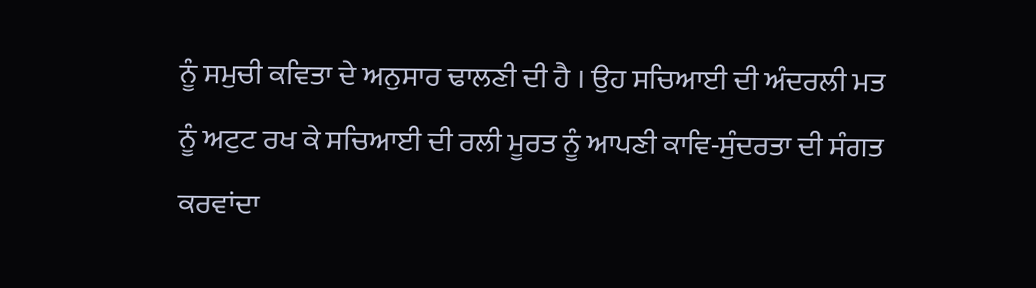ਨੂੰ ਸਮੁਚੀ ਕਵਿਤਾ ਦੇ ਅਨੁਸਾਰ ਢਾਲਣੀ ਦੀ ਹੈ । ਉਹ ਸਚਿਆਈ ਦੀ ਅੰਦਰਲੀ ਮਤ ਨੂੰ ਅਟੁਟ ਰਖ ਕੇ ਸਚਿਆਈ ਦੀ ਰਲੀ ਮੂਰਤ ਨੂੰ ਆਪਣੀ ਕਾਵਿ-ਸੁੰਦਰਤਾ ਦੀ ਸੰਗਤ ਕਰਵਾਂਦਾ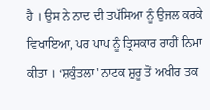ਹੈ । ਉਸ ਨੇ ਨਾਦ ਦੀ ਤਪੱਸਿਆ ਨੂੰ ਉਜਲ ਕਰਕੇ ਵਿਖਾਇਆ, ਪਰ ਪਾਪ ਨੂੰ ਤ੍ਰਿਸਕਾਰ ਰਾਹੀਂ ਨਿਮਾ ਕੀਤਾ । ‘ਸ਼ਕੁੰਤਲਾ' ਨਾਟਕ ਸ਼ੁਰੂ ਤੋਂ ਅਖੀਰ ਤਕ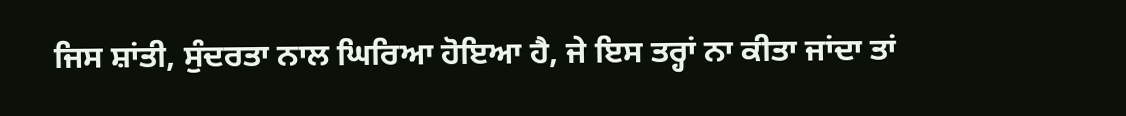ਜਿਸ ਸ਼ਾਂਤੀ, ਸੁੰਦਰਤਾ ਨਾਲ ਘਿਰਿਆ ਹੋਇਆ ਹੈ, ਜੇ ਇਸ ਤਰ੍ਹਾਂ ਨਾ ਕੀਤਾ ਜਾਂਦਾ ਤਾਂ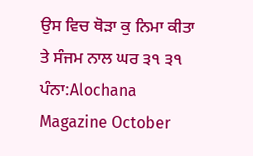ਉਸ ਵਿਚ ਥੋੜਾ ਕੁ ਨਿਮਾ ਕੀਤਾ ਤੇ ਸੰਜਮ ਨਾਲ ਘਰ ੩੧ ੩੧
ਪੰਨਾ:Alochana Magazine October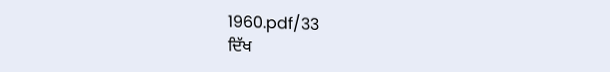1960.pdf/33
ਦਿੱਖ